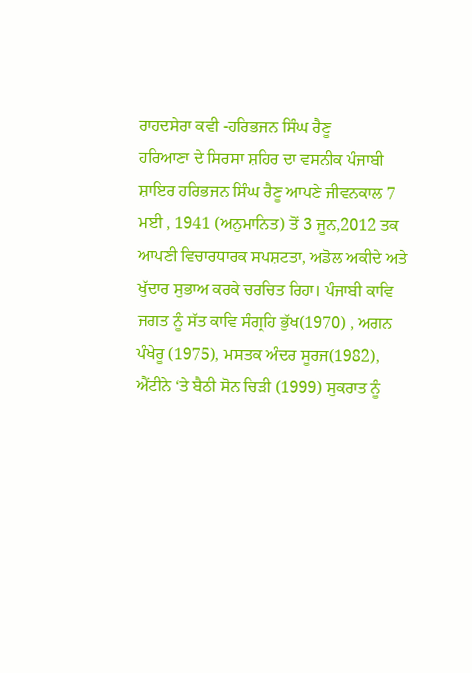ਰਾਹਦਸੇਰਾ ਕਵੀ -ਹਰਿਭਜਨ ਸਿੰਘ ਰੈਣੂ
ਹਰਿਆਣਾ ਦੇ ਸਿਰਸਾ ਸ਼ਹਿਰ ਦਾ ਵਸਨੀਕ ਪੰਜਾਬੀ ਸ਼ਾਇਰ ਹਰਿਭਜਨ ਸਿੰਘ ਰੈਣੂ ਆਪਣੇ ਜੀਵਨਕਾਲ 7 ਮਈ , 1941 (ਅਨੁਮਾਨਿਤ) ਤੋਂ 3 ਜੂਨ,2012 ਤਕ ਆਪਣੀ ਵਿਚਾਰਧਾਰਕ ਸਪਸ਼ਟਤਾ, ਅਡੋਲ ਅਕੀਦੇ ਅਤੇ ਖੁੱਦਾਰ ਸੁਭਾਅ ਕਰਕੇ ਚਰਚਿਤ ਰਿਹਾ। ਪੰਜਾਬੀ ਕਾਵਿ ਜਗਤ ਨੂੰ ਸੱਤ ਕਾਵਿ ਸੰਗ੍ਰਹਿ ਭੁੱਖ(1970) , ਅਗਨ ਪੰਖੇਰੂ (1975), ਮਸਤਕ ਅੰਦਰ ਸੂਰਜ(1982), ਐਂਟੀਨੇ ‘ਤੇ ਬੈਠੀ ਸੋਨ ਚਿੜੀ (1999) ਸੁਕਰਾਤ ਨੂੰ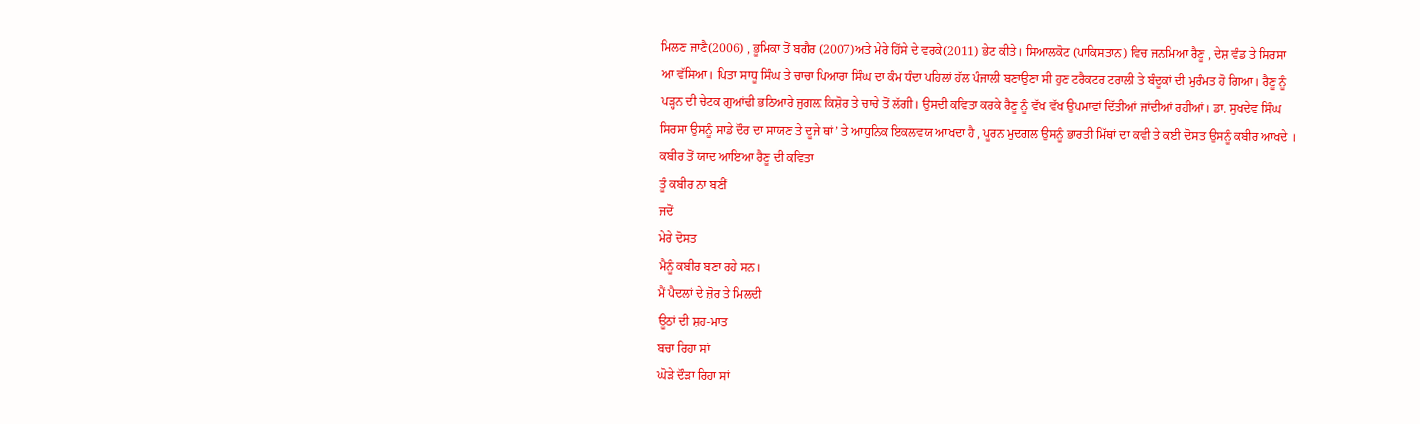ਮਿਲਣ ਜਾਣੈ(2006) , ਭੂਮਿਕਾ ਤੋਂ ਬਗੈਰ (2007)ਅਤੇ ਮੇਰੇ ਹਿੱਸੇ ਦੇ ਵਰਕੇ(2011) ਭੇਟ ਕੀਤੇ। ਸਿਆਲਕੋਟ (ਪਾਕਿਸਤਾਨ) ਵਿਚ ਜਨਮਿਆ ਰੈਣੂ , ਦੇਸ਼ ਵੰਡ ਤੇ ਸਿਰਸਾ ਆ ਵੱਸਿਆ। ਪਿਤਾ ਸਾਧੂ ਸਿੰਘ ਤੇ ਚਾਚਾ ਪਿਆਰਾ ਸਿੰਘ ਦਾ ਕੰਮ ਧੰਦਾ ਪਹਿਲਾਂ ਹੱਲ ਪੰਜਾਲੀ ਬਣਾਉਣਾ ਸੀ ਹੁਣ ਟਰੈਕਟਰ ਟਰਾਲੀ ਤੇ ਬੰਦੂਕਾਂ ਦੀ ਮੁਰੰਮਤ ਹੋ ਗਿਆ। ਰੈਣੂ ਨੂੰ ਪੜ੍ਹਨ ਦੀ ਚੇਟਕ ਗੁਆਂਢੀ ਭਠਿਆਰੇ ਜੁਗਲ਼ ਕਿਸ਼ੋਰ ਤੇ ਚਾਚੇ ਤੋਂ ਲੱਗੀ। ਉਸਦੀ ਕਵਿਤਾ ਕਰਕੇ ਰੈਣੂ ਨੂੰ ਵੱਖ ਵੱਖ ਉਪਮਾਵਾਂ ਦਿੱਤੀਆਂ ਜਾਂਦੀਆਂ ਰਹੀਆਂ। ਡਾ. ਸੁਖਦੇਵ ਸਿੰਘ ਸਿਰਸਾ ਉਸਨੂੰ ਸਾਡੇ ਦੌਰ ਦਾ ਸਾਯਣ ਤੇ ਦੂਜੇ ਥਾਂ’ ਤੇ ਆਧੁਨਿਕ ਇਕਲਵਯ ਆਖਦਾ ਹੈ , ਪੂਰਨ ਮੁਦਗਲ ਉਸਨੂੰ ਭਾਰਤੀ ਮਿੱਥਾਂ ਦਾ ਕਵੀ ਤੇ ਕਈ ਦੋਸਤ ਉਸਨੂੰ ਕਬੀਰ ਆਖਦੇ ।
ਕਬੀਰ ਤੋਂ ਯਾਦ ਆਇਆ ਰੈਣੂ ਦੀ ਕਵਿਤਾ
ਤੂੰ ਕਬੀਰ ਨਾ ਬਣੀਂ
ਜਦੋਂ
ਮੇਰੇ ਦੋਸਤ
ਮੈਨੂੰ ਕਬੀਰ ਬਣਾ ਰਹੇ ਸਨ।
ਮੈਂ ਪੈਦਲਾਂ ਦੇ ਜ਼ੋਰ ਤੇ ਮਿਲਦੀ
ਊਠਾਂ ਦੀ ਸ਼ਹ-ਮਾਤ
ਬਚਾ ਰਿਹਾ ਸਾਂ
ਘੋੜੇ ਦੌੜਾ ਰਿਹਾ ਸਾਂ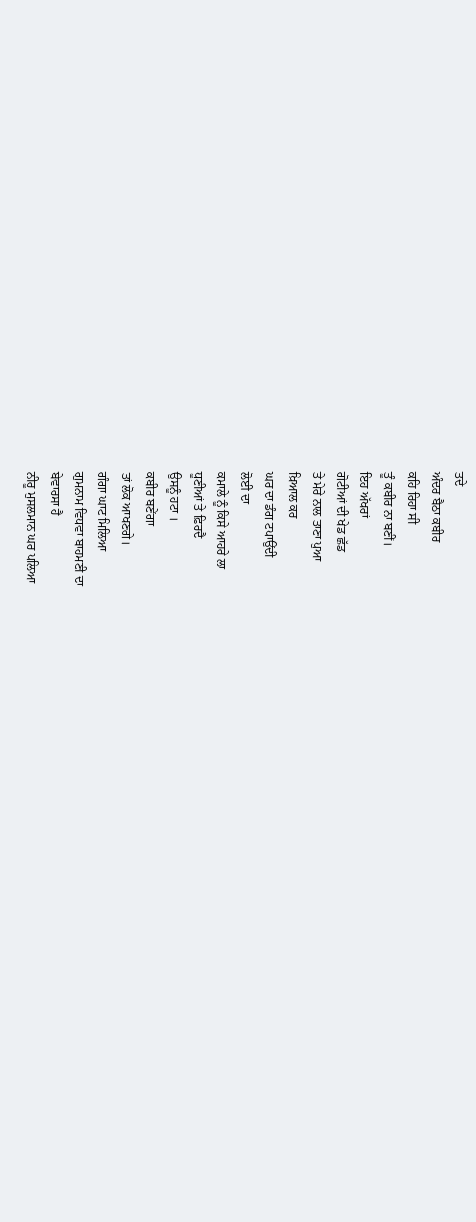ਤਦੇ
ਅੰਦਰ ਬੈਠਾ ਕਬੀਰ
ਕਹਿ ਰਿਹਾ ਸੀ
ਤੂੰ ਕਬੀਰ ਨਾ ਬਣੀਂ।
ਇਹ ਅੱਖਰਾਂ
ਗੋਟੀਆਂ ਦੀ ਖੇਡ ਛੱਡ
ਤੇ ਮੇਰੇ ਨਾਲ ਤਾਣਾ ਪੁਆ
ਖ਼ਿਆਲ ਕਰ
ਘਰ ਦਾ ਡੰਗ ਟਪਾਉਂਦੀ
ਲੋਈ ਦਾ
ਕਮਾਲੇ ਨੂੰ ਕਿਸੇ ਆਹਰੇ ਲਾ
ਧੂਣੀਆਂ ਤੇ ਫ਼ਿਰਦੈ
ਉਸਨੂੰ ਹਟਾ ।
ਕਬੀਰ ਬਣੇਂਗਾ
ਤਾਂ ਲੋਕ ਆਖਣਗੇ।
ਗੰਗਾ ਘਾਟ ਮਿਲਿਆ
ਗੁਮਨਾਮ ਵਿਧਵਾ ਬਾਹਮਣੀ ਦਾ
ਬੇਵਾਰਸਾ ਹੈ
ਨੀਰੂ ਮੁਸਲਮਾਨ ਘਰ ਪਲਿਆ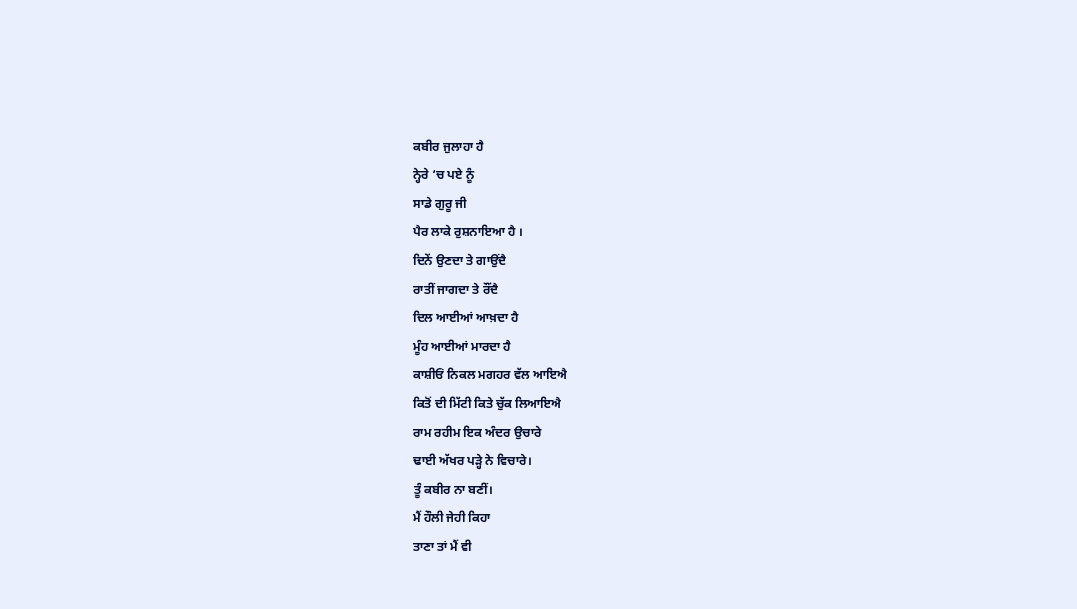ਕਬੀਰ ਜੁਲਾਹਾ ਹੈ
ਨ੍ਹੇਰੇ ‘ਚ ਪਏ ਨੂੰ
ਸਾਡੇ ਗੁਰੂ ਜੀ
ਪੈਰ ਲਾਕੇ ਰੁਸ਼ਨਾਇਆ ਹੈ ।
ਦਿਨੇਂ ਉਣਦਾ ਤੇ ਗਾਉਂਦੈ
ਰਾਤੀਂ ਜਾਗਦਾ ਤੇ ਰੌਂਦੈ
ਦਿਲ ਆਈਆਂ ਆਖ਼ਦਾ ਹੈ
ਮੂੰਹ ਆਈਆਂ ਮਾਰਦਾ ਹੈ
ਕਾਸ਼ੀਓਂ ਨਿਕਲ ਮਗਹਰ ਵੱਲ ਆਇਐ
ਕਿਤੋਂ ਦੀ ਮਿੱਟੀ ਕਿਤੇ ਚੁੱਕ ਲਿਆਇਐ
ਰਾਮ ਰਹੀਮ ਇਕ ਅੰਦਰ ਉਚਾਰੇ
ਢਾਈ ਅੱਖਰ ਪੜ੍ਹੇ ਨੇ ਵਿਚਾਰੇ।
ਤੂੰ ਕਬੀਰ ਨਾ ਬਣੀਂ।
ਮੈਂ ਹੌਲੀ ਜੇਹੀ ਕਿਹਾ
ਤਾਣਾ ਤਾਂ ਮੈਂ ਵੀ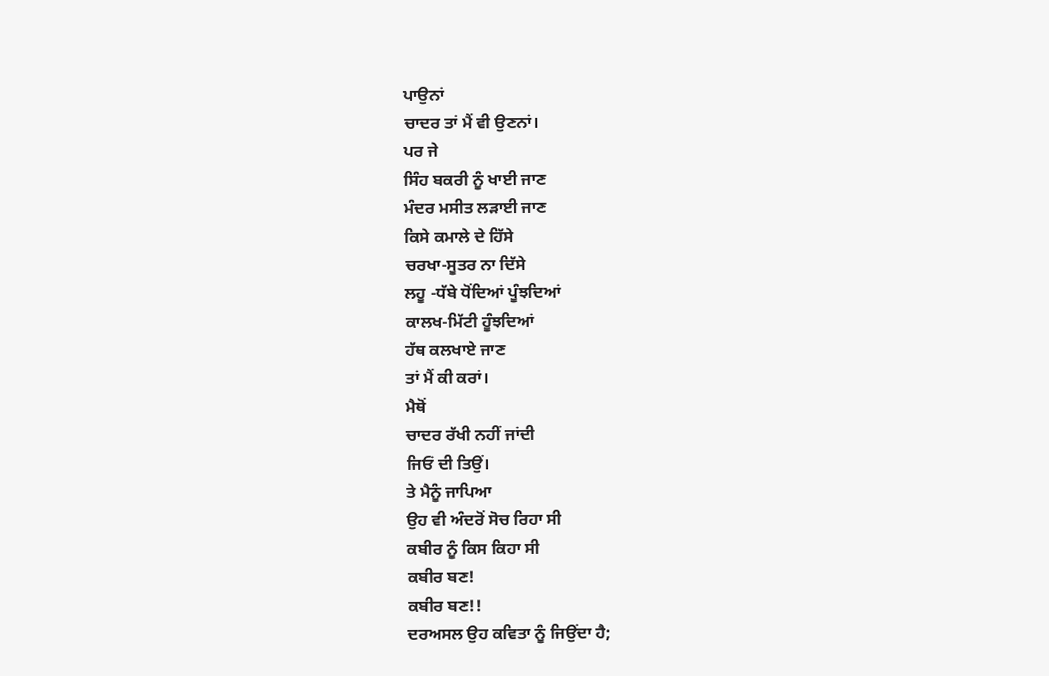ਪਾਉਨਾਂ
ਚਾਦਰ ਤਾਂ ਮੈਂ ਵੀ ਉਣਨਾਂ।
ਪਰ ਜੇ
ਸਿੰਹ ਬਕਰੀ ਨੂੰ ਖਾਈ ਜਾਣ
ਮੰਦਰ ਮਸੀਤ ਲੜਾਈ ਜਾਣ
ਕਿਸੇ ਕਮਾਲੇ ਦੇ ਹਿੱਸੇ
ਚਰਖਾ-ਸੂਤਰ ਨਾ ਦਿੱਸੇ
ਲਹੂ -ਧੱਬੇ ਧੋਂਦਿਆਂ ਪੂੰਝਦਿਆਂ
ਕਾਲਖ-ਮਿੱਟੀ ਹੂੰਝਦਿਆਂ
ਹੱਥ ਕਲਖਾਏ ਜਾਣ
ਤਾਂ ਮੈਂ ਕੀ ਕਰਾਂ।
ਮੈਥੋਂ
ਚਾਦਰ ਰੱਖੀ ਨਹੀਂ ਜਾਂਦੀ
ਜਿਓਂ ਦੀ ਤਿਉਂ।
ਤੇ ਮੈਨੂੰ ਜਾਪਿਆ
ਉਹ ਵੀ ਅੰਦਰੋਂ ਸੋਚ ਰਿਹਾ ਸੀ
ਕਬੀਰ ਨੂੰ ਕਿਸ ਕਿਹਾ ਸੀ
ਕਬੀਰ ਬਣ!
ਕਬੀਰ ਬਣ!!
ਦਰਅਸਲ ਉਹ ਕਵਿਤਾ ਨੂੰ ਜਿਉਂਦਾ ਹੈ;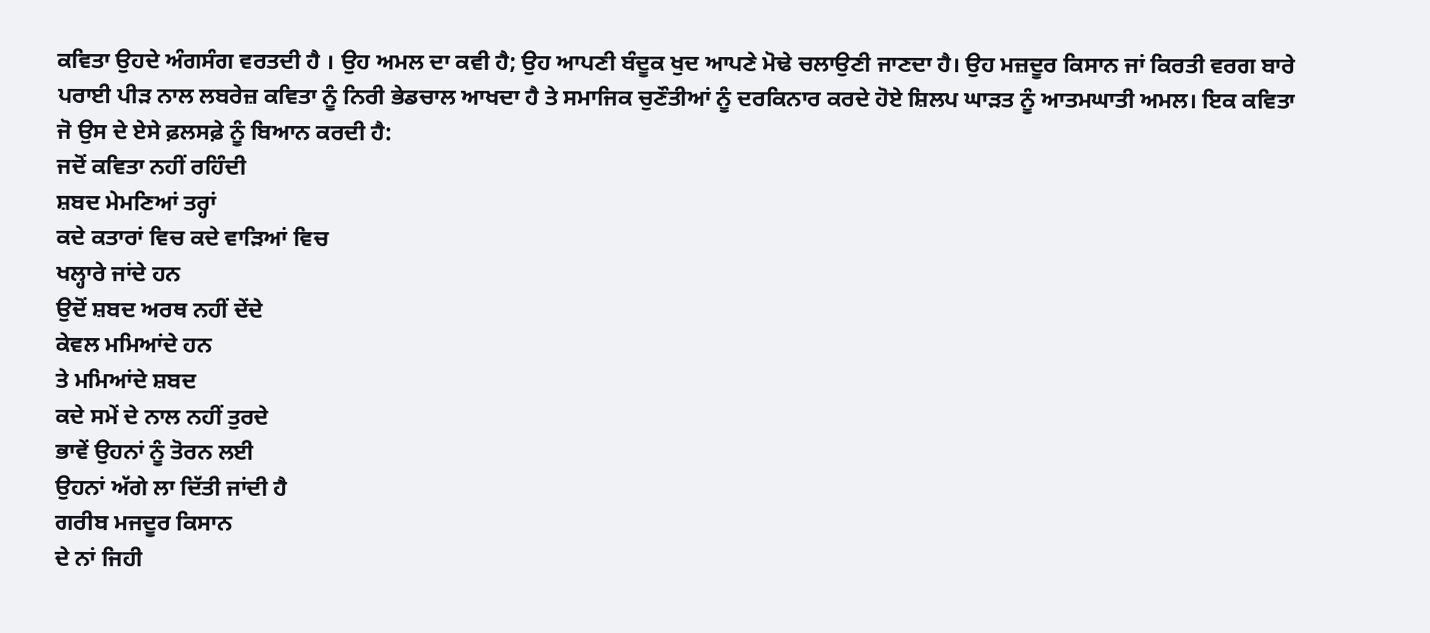ਕਵਿਤਾ ਉਹਦੇ ਅੰਗਸੰਗ ਵਰਤਦੀ ਹੈ । ਉਹ ਅਮਲ ਦਾ ਕਵੀ ਹੈ; ਉਹ ਆਪਣੀ ਬੰਦੂਕ ਖੁਦ ਆਪਣੇ ਮੋਢੇ ਚਲਾਉਣੀ ਜਾਣਦਾ ਹੈ। ਉਹ ਮਜ਼ਦੂਰ ਕਿਸਾਨ ਜਾਂ ਕਿਰਤੀ ਵਰਗ ਬਾਰੇ ਪਰਾਈ ਪੀੜ ਨਾਲ ਲਬਰੇਜ਼ ਕਵਿਤਾ ਨੂੰ ਨਿਰੀ ਭੇਡਚਾਲ ਆਖਦਾ ਹੈ ਤੇ ਸਮਾਜਿਕ ਚੁਣੌਤੀਆਂ ਨੂੰ ਦਰਕਿਨਾਰ ਕਰਦੇ ਹੋਏ ਸ਼ਿਲਪ ਘਾੜਤ ਨੂੰ ਆਤਮਘਾਤੀ ਅਮਲ। ਇਕ ਕਵਿਤਾ ਜੋ ਉਸ ਦੇ ਏਸੇ ਫ਼ਲਸਫ਼ੇ ਨੂੰ ਬਿਆਨ ਕਰਦੀ ਹੈ:
ਜਦੋਂ ਕਵਿਤਾ ਨਹੀਂ ਰਹਿੰਦੀ
ਸ਼ਬਦ ਮੇਮਣਿਆਂ ਤਰ੍ਹਾਂ
ਕਦੇ ਕਤਾਰਾਂ ਵਿਚ ਕਦੇ ਵਾੜਿਆਂ ਵਿਚ
ਖਲ੍ਹਾਰੇ ਜਾਂਦੇ ਹਨ
ਉਦੋਂ ਸ਼ਬਦ ਅਰਥ ਨਹੀਂ ਦੇਂਦੇ
ਕੇਵਲ ਮਮਿਆਂਦੇ ਹਨ
ਤੇ ਮਮਿਆਂਦੇ ਸ਼ਬਦ
ਕਦੇ ਸਮੇਂ ਦੇ ਨਾਲ ਨਹੀਂ ਤੁਰਦੇ
ਭਾਵੇਂ ਉਹਨਾਂ ਨੂੰ ਤੋਰਨ ਲਈ
ਉਹਨਾਂ ਅੱਗੇ ਲਾ ਦਿੱਤੀ ਜਾਂਦੀ ਹੈ
ਗਰੀਬ ਮਜਦੂਰ ਕਿਸਾਨ
ਦੇ ਨਾਂ ਜਿਹੀ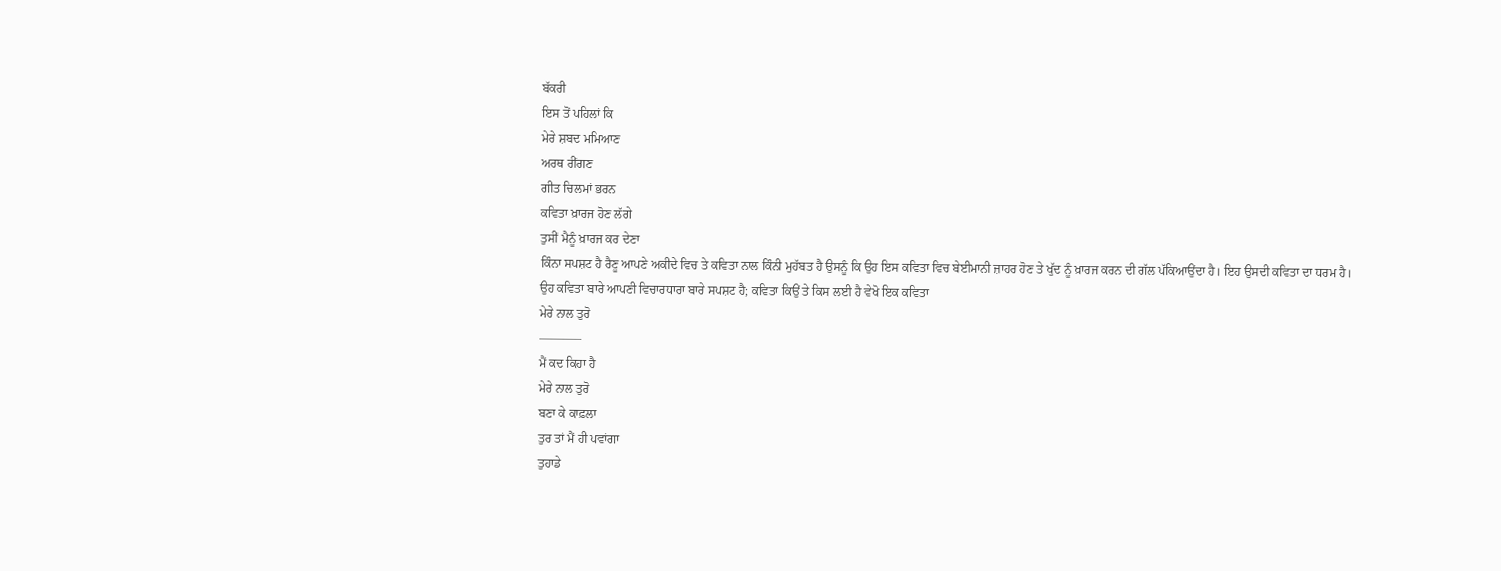ਬੱਕਰੀ
ਇਸ ਤੋਂ ਪਹਿਲਾਂ ਕਿ
ਮੇਰੇ ਸ਼ਬਦ ਮਮਿਆਣ
ਅਰਥ ਰੀਂਗਣ
ਗੀਤ ਚਿਲਮਾਂ ਭਰਨ
ਕਵਿਤਾ ਖ਼ਾਰਜ ਹੋਣ ਲੱਗੇ
ਤੁਸੀਂ ਮੈਨੂੰ ਖ਼ਾਰਜ ਕਰ ਦੇਣਾ
ਕਿੰਨਾ ਸਪਸ਼ਟ ਹੈ ਰੈਣੂ ਆਪਣੇ ਅਕੀਦੇ ਵਿਚ ਤੇ ਕਵਿਤਾ ਨਾਲ ਕਿੰਨੀ ਮੁਹੱਬਤ ਹੈ ਉਸਨੂੰ ਕਿ ਉਹ ਇਸ ਕਵਿਤਾ ਵਿਚ ਬੇਈਮਾਨੀ ਜ਼ਾਹਰ ਹੋਣ ਤੇ ਖੁੱਦ ਨੂੰ ਖ਼ਾਰਜ ਕਰਨ ਦੀ ਗੱਲ ਪੱਕਿਆਉਂਦਾ ਹੈ। ਇਹ ਉਸਦੀ ਕਵਿਤਾ ਦਾ ਧਰਮ ਹੈ।
ਉਹ ਕਵਿਤਾ ਬਾਰੇ ਆਪਣੀ ਵਿਚਾਰਧਾਰਾ ਬਾਰੇ ਸਪਸ਼ਟ ਹੈ; ਕਵਿਤਾ ਕਿਉਂ ਤੇ ਕਿਸ ਲਈ ਹੈ ਵੇਖੋ ਇਕ ਕਵਿਤਾ
ਮੇਰੇ ਨਾਲ ਤੁਰੋ
———–
ਮੈਂ ਕਦ ਕਿਹਾ ਹੈ
ਮੇਰੇ ਨਾਲ ਤੁਰੋ
ਬਣਾ ਕੇ ਕਾਫ਼ਲਾ
ਤੁਰ ਤਾਂ ਮੈਂ ਹੀ ਪਵਾਂਗਾ
ਤੁਹਾਡੇ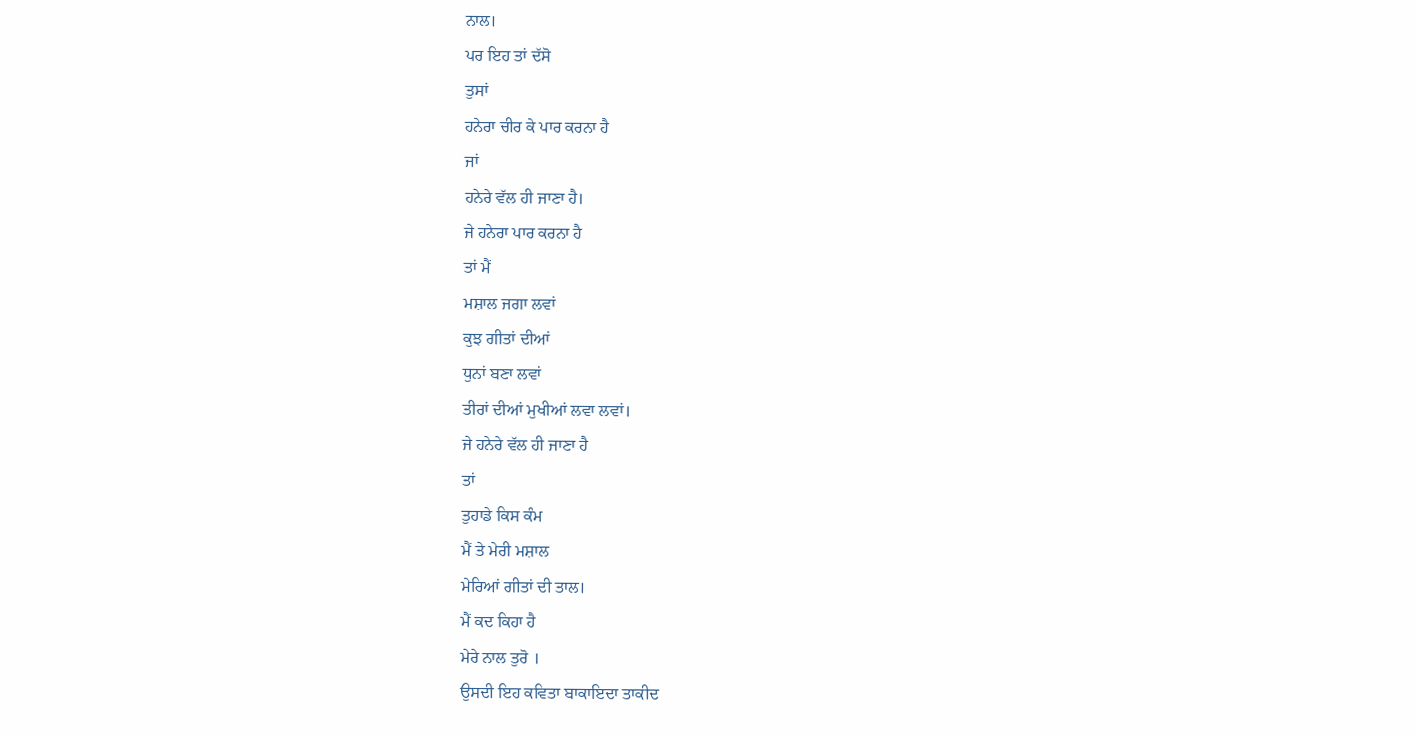ਨਾਲ।
ਪਰ ਇਹ ਤਾਂ ਦੱਸੋ
ਤੁਸਾਂ
ਹਨੇਰਾ ਚੀਰ ਕੇ ਪਾਰ ਕਰਨਾ ਹੈ
ਜਾਂ
ਹਨੇਰੇ ਵੱਲ ਹੀ ਜਾਣਾ ਹੈ।
ਜੇ ਹਨੇਰਾ ਪਾਰ ਕਰਨਾ ਹੈ
ਤਾਂ ਮੈਂ
ਮਸ਼ਾਲ ਜਗਾ ਲਵਾਂ
ਕੁਝ ਗੀਤਾਂ ਦੀਆਂ
ਧੁਨਾਂ ਬਣਾ ਲਵਾਂ
ਤੀਰਾਂ ਦੀਆਂ ਮੁਖੀਆਂ ਲਵਾ ਲਵਾਂ।
ਜੇ ਹਨੇਰੇ ਵੱਲ ਹੀ ਜਾਣਾ ਹੈ
ਤਾਂ
ਤੁਹਾਡੇ ਕਿਸ ਕੰਮ
ਮੈਂ ਤੇ ਮੇਰੀ ਮਸ਼ਾਲ
ਮੇਰਿਆਂ ਗੀਤਾਂ ਦੀ ਤਾਲ।
ਮੈਂ ਕਦ ਕਿਹਾ ਹੈ
ਮੇਰੇ ਨਾਲ ਤੁਰੋ ।
ਉਸਦੀ ਇਹ ਕਵਿਤਾ ਬਾਕਾਇਦਾ ਤਾਕੀਦ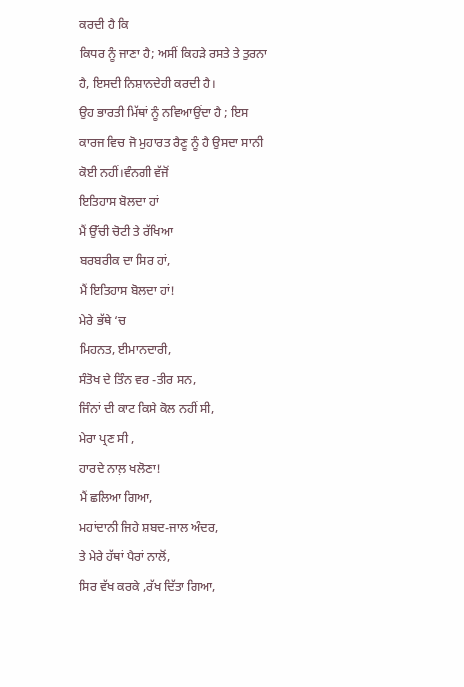ਕਰਦੀ ਹੈ ਕਿ
ਕਿਧਰ ਨੂੰ ਜਾਣਾ ਹੈ; ਅਸੀਂ ਕਿਹੜੇ ਰਸਤੇ ਤੇ ਤੁਰਨਾ ਹੈ, ਇਸਦੀ ਨਿਸ਼ਾਨਦੇਹੀ ਕਰਦੀ ਹੈ।
ਉਹ ਭਾਰਤੀ ਮਿੱਥਾਂ ਨੂੰ ਨਵਿਆਉਂਦਾ ਹੈ ; ਇਸ ਕਾਰਜ ਵਿਚ ਜੋ ਮੁਹਾਰਤ ਰੈਣੂ ਨੂੰ ਹੈ ਉਸਦਾ ਸਾਨੀ ਕੋਈ ਨਹੀਂ।ਵੰਨਗੀ ਵੱਜੋਂ
ਇਤਿਹਾਸ ਬੋਲਦਾ ਹਾਂ
ਮੈਂ ਉੱਚੀ ਚੋਟੀ ਤੇ ਰੱਖਿਆ
ਬਰਬਰੀਕ ਦਾ ਸਿਰ ਹਾਂ,
ਮੈਂ ਇਤਿਹਾਸ ਬੋਲਦਾ ਹਾਂ!
ਮੇਰੇ ਭੱਥੇ ‘ਚ
ਮਿਹਨਤ, ਈਮਾਨਦਾਰੀ,
ਸੰਤੋਖ ਦੇ ਤਿੰਨ ਵਰ -ਤੀਰ ਸਨ,
ਜਿੰਨਾਂ ਦੀ ਕਾਟ ਕਿਸੇ ਕੋਲ ਨਹੀਂ ਸੀ,
ਮੇਰਾ ਪ੍ਰਣ ਸੀ ,
ਹਾਰਦੇ ਨਾਲ਼ ਖਲੋਣਾ!
ਮੈਂ ਛਲਿਆ ਗਿਆ,
ਮਹਾਂਦਾਨੀ ਜਿਹੇ ਸ਼ਬਦ-ਜਾਲ ਅੰਦਰ,
ਤੇ ਮੇਰੇ ਹੱਥਾਂ ਪੈਰਾਂ ਨਾਲੋਂ,
ਸਿਰ ਵੱਖ ਕਰਕੇ ,ਰੱਖ ਦਿੱਤਾ ਗਿਆ,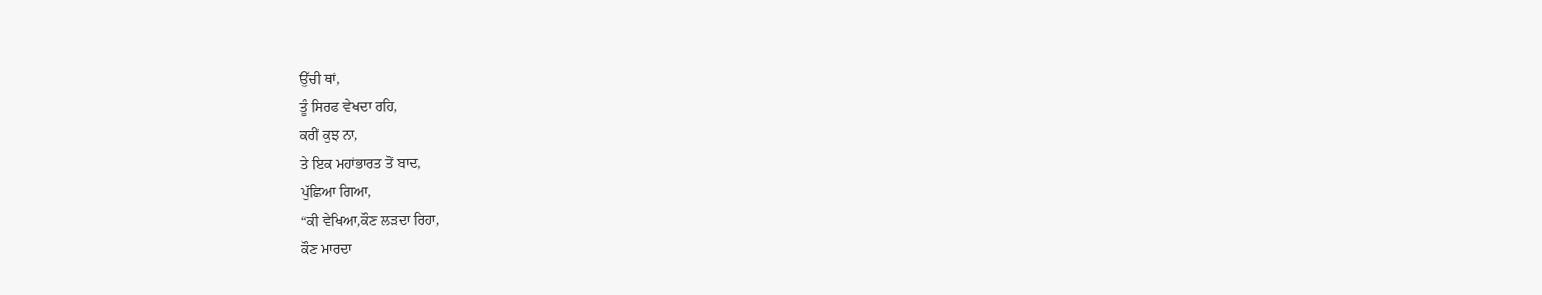ਉੱਚੀ ਥਾਂ,
ਤੂੰ ਸਿਰਫ ਵੇਖਦਾ ਰਹਿ,
ਕਰੀਂ ਕੁਝ ਨਾ,
ਤੇ ਇਕ ਮਹਾਂਭਾਰਤ ਤੋਂ ਬਾਦ,
ਪੁੱਛਿਆ ਗਿਆ,
“ਕੀ ਵੇਖਿਆ,ਕੌਣ ਲੜਦਾ ਰਿਹਾ,
ਕੌਣ ਮਾਰਦਾ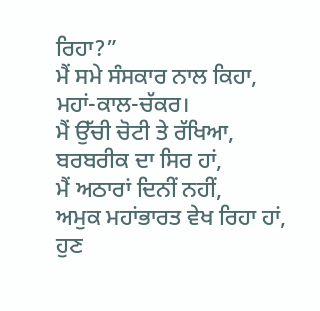ਰਿਹਾ?”
ਮੈਂ ਸਮੇ ਸੰਸਕਾਰ ਨਾਲ ਕਿਹਾ,
ਮਹਾਂ-ਕਾਲ-ਚੱਕਰ।
ਮੈਂ ਉੱਚੀ ਚੋਟੀ ਤੇ ਰੱਖਿਆ,
ਬਰਬਰੀਕ ਦਾ ਸਿਰ ਹਾਂ,
ਮੈਂ ਅਠਾਰਾਂ ਦਿਨੀਂ ਨਹੀਂ,
ਅਮੁਕ ਮਹਾਂਭਾਰਤ ਵੇਖ ਰਿਹਾ ਹਾਂ,
ਹੁਣ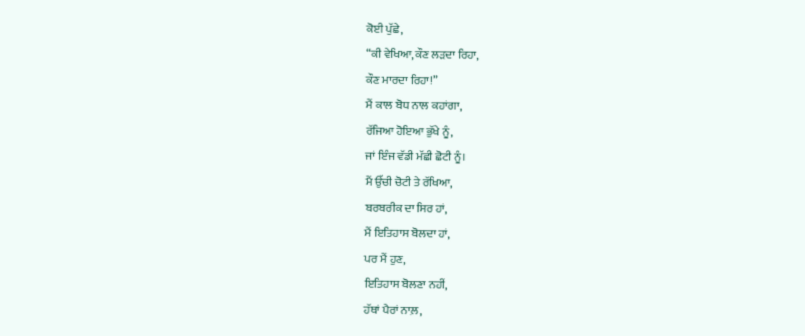ਕੋਈ ਪੁੱਛੇ,
“ਕੀ ਵੇਖਿਆ,ਕੌਣ ਲੜਦਾ ਰਿਹਾ,
ਕੌਣ ਮਾਰਦਾ ਰਿਹਾ!”
ਮੈਂ ਕਾਲ ਬੋਧ ਨਾਲ ਕਹਾਂਗਾ,
ਰੱਜਿਆ ਹੋਇਆ ਭੁੱਖੇ ਨੂੰ,
ਜਾਂ ਇੰਜ ਵੱਡੀ ਮੱਛੀ ਛੋਟੀ ਨੂੰ।
ਮੈਂ ਉੱਚੀ ਚੋਟੀ ਤੇ ਰੱਖਿਆ,
ਬਰਬਰੀਕ ਦਾ ਸਿਰ ਹਾਂ,
ਮੈਂ ਇਤਿਹਾਸ ਬੋਲਦਾ ਹਾਂ,
ਪਰ ਮੈਂ ਹੁਣ,
ਇਤਿਹਾਸ ਬੋਲਣਾ ਨਹੀਂ,
ਹੱਥਾਂ ਪੈਰਾਂ ਨਾਲ਼,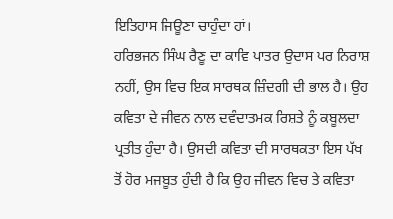ਇਤਿਹਾਸ ਜਿਊਣਾ ਚਾਹੁੰਦਾ ਹਾਂ।
ਹਰਿਭਜਨ ਸਿੰਘ ਰੈਣੂ ਦਾ ਕਾਵਿ ਪਾਤਰ ਉਦਾਸ ਪਰ ਨਿਰਾਸ਼ ਨਹੀਂ, ਉਸ ਵਿਚ ਇਕ ਸਾਰਥਕ ਜ਼ਿੰਦਗੀ ਦੀ ਭਾਲ ਹੈ। ਉਹ ਕਵਿਤਾ ਦੇ ਜੀਵਨ ਨਾਲ ਦਵੰਦਾਤਮਕ ਰਿਸ਼ਤੇ ਨੂੰ ਕਬੂਲਦਾ ਪ੍ਰਤੀਤ ਹੁੰਦਾ ਹੈ। ਉਸਦੀ ਕਵਿਤਾ ਦੀ ਸਾਰਥਕਤਾ ਇਸ ਪੱਖ ਤੋਂ ਹੋਰ ਮਜਬੂਤ ਹੁੰਦੀ ਹੈ ਕਿ ਉਹ ਜੀਵਨ ਵਿਚ ਤੇ ਕਵਿਤਾ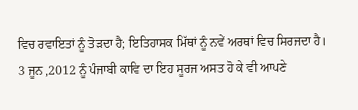ਵਿਚ ਰਵਾਇਤਾਂ ਨੂੰ ਤੋੜਦਾ ਹੈ; ਇਤਿਹਾਸਕ ਮਿੱਥਾਂ ਨੂੰ ਨਵੇਂ ਅਰਥਾਂ ਵਿਚ ਸਿਰਜਦਾ ਹੈ।
3 ਜੂਨ ,2012 ਨੂੰ ਪੰਜਾਬੀ ਕਾਵਿ ਦਾ ਇਹ ਸੂਰਜ ਅਸਤ ਹੋ ਕੇ ਵੀ ਆਪਣੇ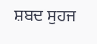ਸ਼ਬਦ ਸੁਹਜ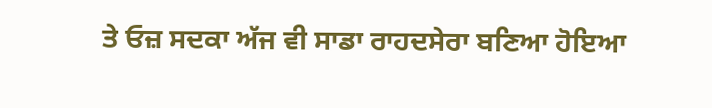ਤੇ ਓਜ਼ ਸਦਕਾ ਅੱਜ ਵੀ ਸਾਡਾ ਰਾਹਦਸੇਰਾ ਬਣਿਆ ਹੋਇਆ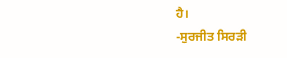ਹੈ।
-ਸੁਰਜੀਤ ਸਿਰੜੀ